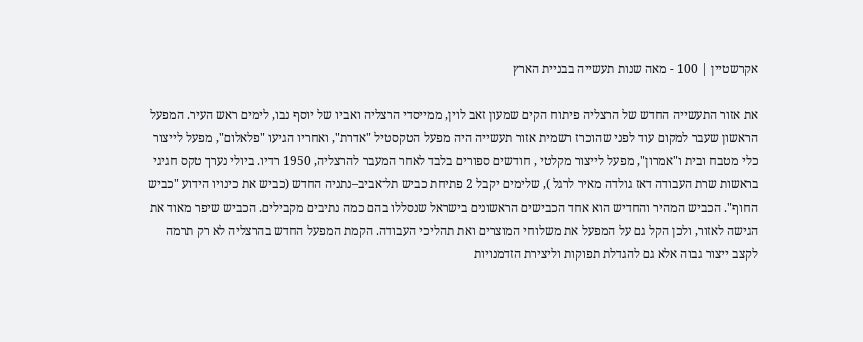אקרשטיין | 100 - מאה שנות תעשייה בבניית הארץ

את אזור התעשייה החדש של הרצליה פיתוח הקים שמעון זאב לוין, ממייסדי הרצליה ואביו של יוסף נבו, לימים ראש העיר. המפעל הראשון שעבר למקום עוד לפני שהוכרז רשמית אזור תעשייה היה מפעל הטקסטיל "אדרת", ואחריו הגיעו "פלאלום", מפעל לייצור כלי מטבח ובית ו"אמרון", מפעל לייצור מקלטי , חודשים ספורים בלבד לאחר המעבר להרצליה, 1950 רדיו. ביולי נערך טקס חגיגי בראשות שרת העבודה דאז גולדה מאיר לרגל ), שלימים יקבל 2 פתיחת כביש תל־אביב–נתניה החדש (כביש את כינויו הידוע "כביש החוף". הכביש המהיר והחדיש הוא אחד הכבישים הראשונים בישראל שנסללו בהם כמה נתיבים מקבילים. הכביש שיפר מאוד את הגישה לאזור, ולכן הקל גם על המפעל את משלוחי המוצרים ואת תהליכי העבודה. הקמת המפעל החדש בהרצליה לא רק תרמה לקצב ייצור גבוה אלא גם להגדלת תפוקות וליצירת הזדמנויות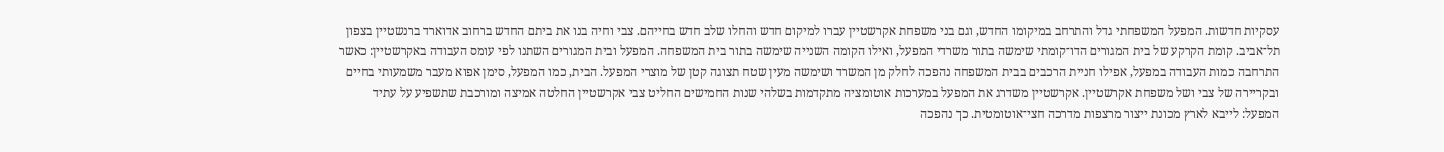עסקיות חדשות. המפעל המשפחתי גדל והתרחב במיקומו החדש, וגם בני משפחת אקרשטיין עברו למיקום חדש והחלו שלב חדש בחייהם. צבי וחיה בנו את ביתם החדש ברחוב אדוארד ברנשטיין בצפון תל־אביב. קומת הקרקע של בית המגורים הדו־קומתי שימשה בתור משרדי המפעל, ואילו הקומה השנייה שימשה בתור בית המשפחה. המפעל ובית המגורים השתנו לפי עומס העבודה באקרשטיין: כאשר התרחבה כמות העבודה במפעל, אפילו חניית הרכבים בבית המשפחה נהפכה לחלק מן המשרד ושימשה מעין שטח תצוגה קטן של מוצרי המפעל. הבית, כמו המפעל, סימן אפוא מעבר משמעותי בחיים ובקריירה של צבי ושל משפחת אקרשטיין. אקרשטיין משדרג את המפעל במערכות אוטומציה מתקדמות בשלהי שנות החמישים החליט צבי אקרשטיין החלטה אמיצה ומורכבת שתשפיע על עתיד המפעל: לייבא לארץ מכונת ייצור מרצפות מדרכה חצי־אוטומטית. כך נהפכה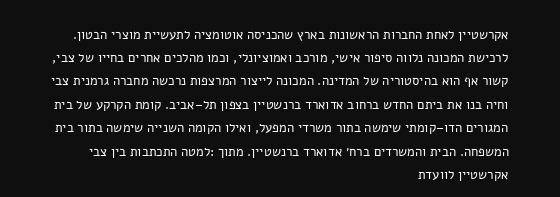אקרשטיין לאחת החברות הראשונות בארץ שהכניסה אוטומציה לתעשיית מוצרי הבטון. לרכישת המכונה נלווה סיפור אישי, מורכב ואמוציונלי, וכמו מהלכים אחרים בחייו של צבי, קשור אף הוא בהיסטוריה של המדינה. המכונה לייצור המרצפות נרכשה מחברה גרמנית צבי וחיה בנו את ביתם החדש ברחוב אדוארד ברנשטיין בצפון תל–אביב. קומת הקרקע של בית המגורים הדו–קומתי שימשה בתור משרדי המפעל, ואילו הקומה השנייה שימשה בתור בית המשפחה. הבית והמשרדים ברח׳ אדוארד ברנשטיין. מתוך :למטה התכתבות בין צבי אקרשטיין לוועדת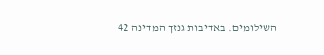השילומים. באדיבות גנזך המדינה 42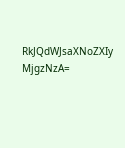RkJQdWJsaXNoZXIy MjgzNzA=